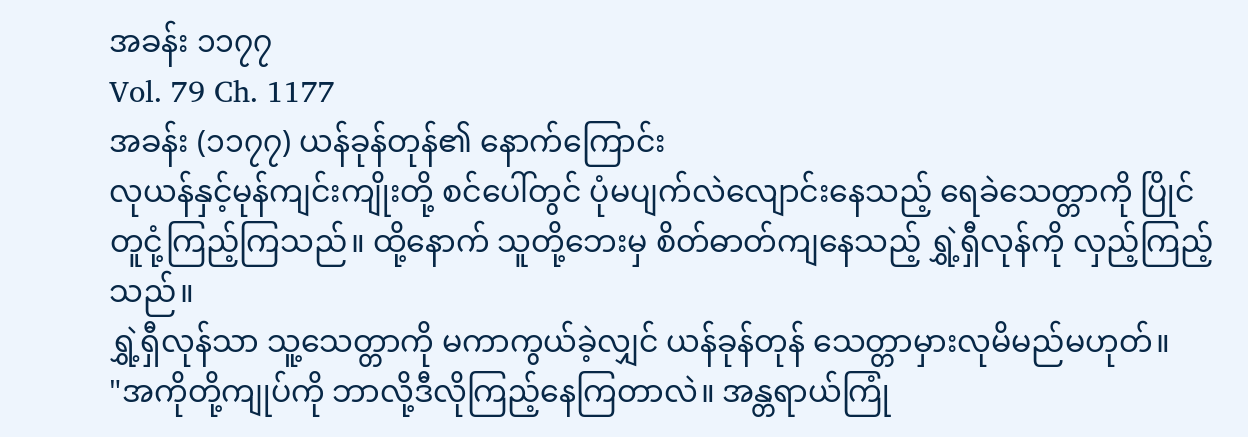အခန်း ၁၁၇၇
Vol. 79 Ch. 1177
အခန်း (၁၁၇၇) ယန်ခုန်တုန်၏ နောက်ကြောင်း
လုယန်နှင့်မုန်ကျင်းကျိုးတို့ စင်ပေါ်တွင် ပုံမပျက်လဲလျောင်းနေသည့် ရေခဲသေတ္တာကို ပြိုင်တူငုံ့ကြည့်ကြသည်။ ထို့နောက် သူတို့ဘေးမှ စိတ်ဓာတ်ကျနေသည့် ရွှဲ့ရှီလုန်ကို လှည့်ကြည့်သည်။
ရွှဲ့ရှီလုန်သာ သူ့သေတ္တာကို မကာကွယ်ခဲ့လျှင် ယန်ခုန်တုန် သေတ္တာမှားလုမိမည်မဟုတ်။
"အကိုတို့ကျုပ်ကို ဘာလို့ဒီလိုကြည့်နေကြတာလဲ။ အန္တရာယ်ကြုံ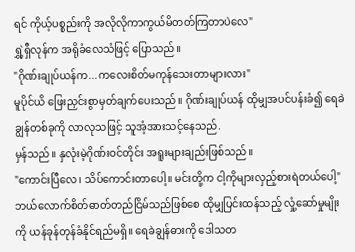ရင် ကိုယ့်ပစ္စည်းကို အလိုလိုကာကွယ်မိတတ်ကြတာပဲလေ"
ရွှဲ့ရှီလုန်က အရိုခံလေသံဖြင့် ပြောသည်။
"ဂိုဏ်းချုပ်ယန်က...ကလေးစိတ်မကုန်သေးတာများလား"
မူပိုင်ယိ ဖြေးညှင်းစွာမှတ်ချက်ပေးသည်။ ဂိုဏ်းချုပ်ယန် ထိုမျှအပင်ပန်းခံ၍ ရေခဲချွန်တစ်ခုကို လာလုသဖြင့် သူအံ့အားသင့်နေသည်.
မှန်သည်။ နှလုံးမဲ့ဂိုဏ်းဝင်တိုင်း အရူးများချည်းဖြစ်သည်။
"ကောင်းပြီလေ၊ သိပ်ကောင်းတာပေါ့။ မင်းတို့က ငါ့ကိုများလှည့်စားရဲတယ်ပေါ့"
ဘယ်လောက်စိတ်ဓာတ်တည်ငြိမ်သည်ဖြစ်စေ ထိုမျှပြင်းထန်သည့် လှုံ့ဆော်မှုမျိုးကို ယန်ခုန်တုန်ခံနိုင်ရည်မရှိ။ ရေခဲချွန်ဓားကို ဒေါသတ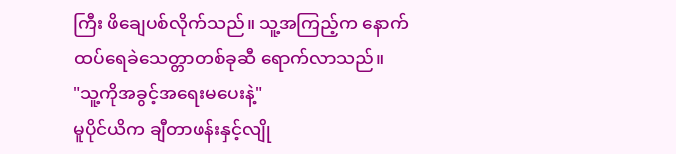ကြီး ဖိချေပစ်လိုက်သည်။ သူ့အကြည့်က နောက်ထပ်ရေခဲသေတ္တာတစ်ခုဆီ ရောက်လာသည်။
"သူ့ကိုအခွင့်အရေးမပေးနဲ့"
မူပိုင်ယိက ချီတာဖန်းနှင့်လျို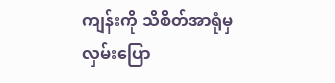ကျန်းကို သိစိတ်အာရုံမှ လှမ်းပြော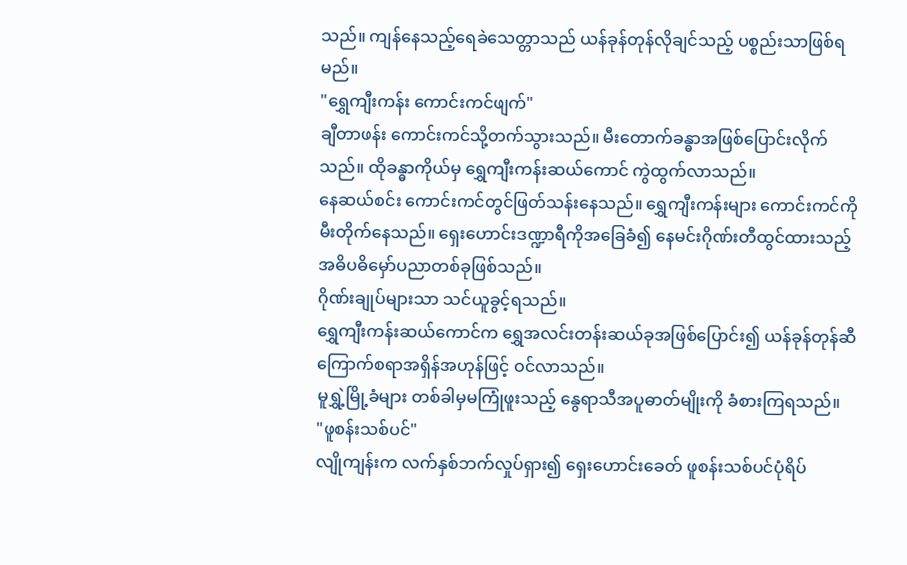သည်။ ကျန်နေသည့်ရေခဲသေတ္တာသည် ယန်ခုန်တုန်လိုချင်သည့် ပစ္စည်းသာဖြစ်ရမည်။
"ရွှေကျီးကန်း ကောင်းကင်ဖျက်"
ချီတာဖန်း ကောင်းကင်သို့တက်သွားသည်။ မီးတောက်ခန္ဓာအဖြစ်ပြောင်းလိုက်သည်။ ထိုခန္ဓာကိုယ်မှ ရွှေကျီးကန်းဆယ်ကောင် ကွဲထွက်လာသည်။
နေဆယ်စင်း ကောင်းကင်တွင်ဖြတ်သန်းနေသည်။ ရွှေကျီးကန်းများ ကောင်းကင်ကိုမီးတိုက်နေသည်။ ရှေးဟောင်းဒဏ္ဍာရီကိုအခြေခံ၍ နေမင်းဂိုဏ်းတီထွင်ထားသည့် အဓိပဓိမှော်ပညာတစ်ခုဖြစ်သည်။
ဂိုဏ်းချုပ်များသာ သင်ယူခွင့်ရသည်။
ရွှေကျီးကန်းဆယ်ကောင်က ရွှေအလင်းတန်းဆယ်ခုအဖြစ်ပြောင်း၍ ယန်ခုန်တုန်ဆီ ကြောက်စရာအရှိန်အဟုန်ဖြင့် ဝင်လာသည်။
မူရွှဲ့မြို့ခံများ တစ်ခါမှမကြုံဖူးသည့် နွေရာသီအပူဓာတ်မျိုးကို ခံစားကြရသည်။
"ဖူစန်းသစ်ပင်"
လျိုကျန်းက လက်နှစ်ဘက်လှုပ်ရှား၍ ရှေးဟောင်းခေတ် ဖူစန်းသစ်ပင်ပုံရိပ်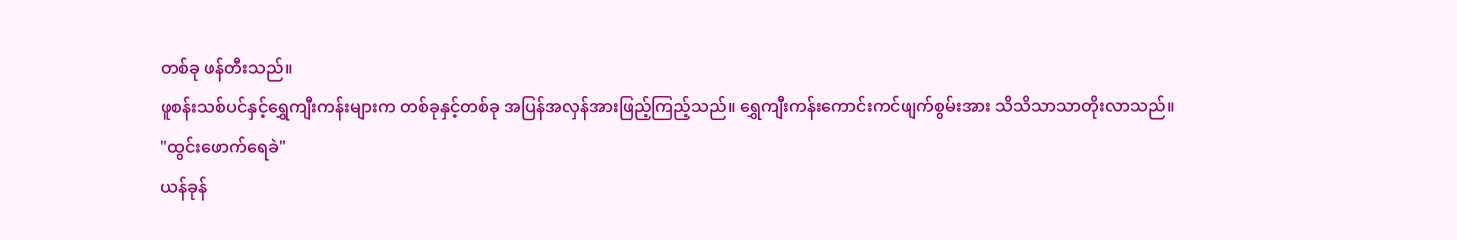တစ်ခု ဖန်တီးသည်။
ဖူစန်းသစ်ပင်နှင့်ရွှေကျီးကန်းများက တစ်ခုနှင့်တစ်ခု အပြန်အလှန်အားဖြည့်ကြည့်သည်။ ရွှေကျီးကန်းကောင်းကင်ဖျက်စွမ်းအား သိသိသာသာတိုးလာသည်။
"ထွင်းဖောက်ရေခဲ"
ယန်ခုန်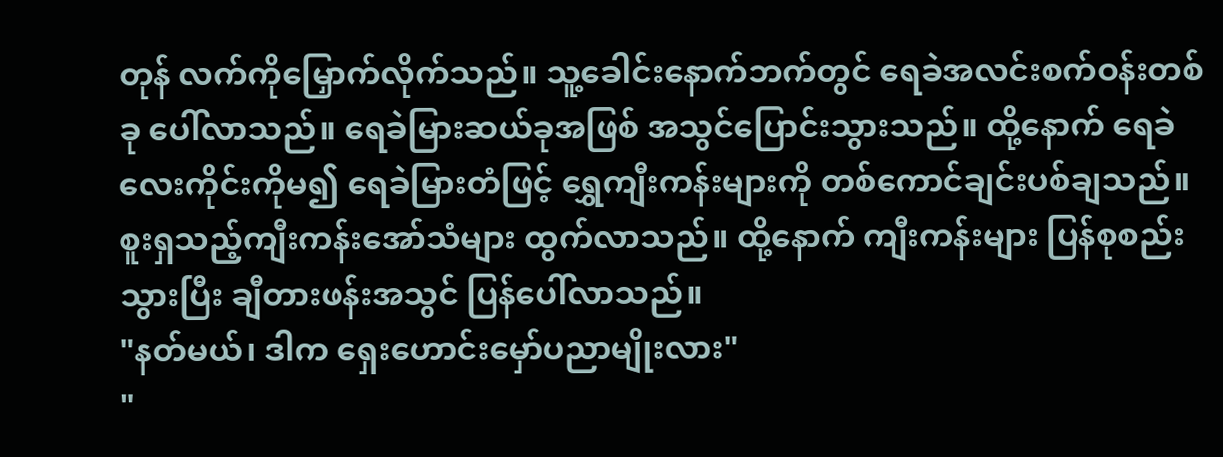တုန် လက်ကိုမြှောက်လိုက်သည်။ သူ့ခေါင်းနောက်ဘက်တွင် ရေခဲအလင်းစက်ဝန်းတစ်ခု ပေါ်လာသည်။ ရေခဲမြားဆယ်ခုအဖြစ် အသွင်ပြောင်းသွားသည်။ ထို့နောက် ရေခဲလေးကိုင်းကိုမ၍ ရေခဲမြားတံဖြင့် ရွှေကျီးကန်းများကို တစ်ကောင်ချင်းပစ်ချသည်။
စူးရှသည့်ကျီးကန်းအော်သံများ ထွက်လာသည်။ ထို့နောက် ကျီးကန်းများ ပြန်စုစည်းသွားပြီး ချီတားဖန်းအသွင် ပြန်ပေါ်လာသည်။
"နတ်မယ်၊ ဒါက ရှေးဟောင်းမှော်ပညာမျိုးလား"
"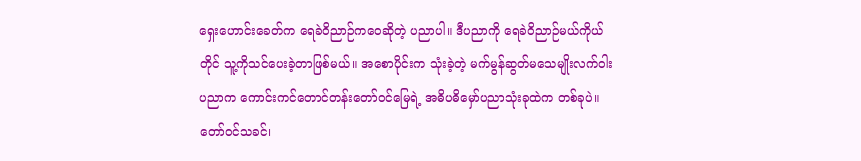ရှေးဟောင်းခေတ်က ရေခဲဝိညာဉ်ကဝေဆိုတဲ့ ပညာပါ။ ဒီပညာကို ရေခဲဝိညာဉ်မယ်ကိုယ်တိုင် သူ့ကိုသင်ပေးခဲ့တာဖြစ်မယ်။ အစောပိုင်းက သုံးခဲ့တဲ့ မက်မွန်ဆွတ်မသေမျိုးလက်ဝါးပညာက ကောင်းကင်တောင်တန်းတော်ဝင်မြေရဲ့ အဓိပဓိမှော်ပညာသုံးခုထဲက တစ်ခုပဲ။
တော်ဝင်သခင်၊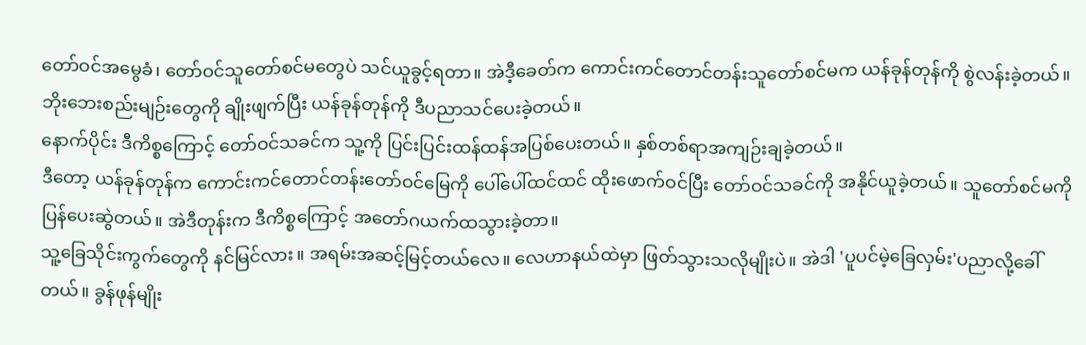တော်ဝင်အမွေခံ၊ တော်ဝင်သူတော်စင်မတွေပဲ သင်ယူခွင့်ရတာ။ အဲဒီ့ခေတ်က ကောင်းကင်တောင်တန်းသူတော်စင်မက ယန်ခုန်တုန်ကို စွဲလန်းခဲ့တယ်။ ဘိုးဘေးစည်းမျဉ်းတွေကို ချိုးဖျက်ပြီး ယန်ခုန်တုန်ကို ဒီပညာသင်ပေးခဲ့တယ်။
နောက်ပိုင်း ဒီကိစ္စကြောင့် တော်ဝင်သခင်က သူ့ကို ပြင်းပြင်းထန်ထန်အပြစ်ပေးတယ်။ နှစ်တစ်ရာအကျဉ်းချခဲ့တယ်။
ဒီတော့ ယန်ခုန်တုန်က ကောင်းကင်တောင်တန်းတော်ဝင်မြေကို ပေါ်ပေါ်ထင်ထင် ထိုးဖောက်ဝင်ပြီး တော်ဝင်သခင်ကို အနိုင်ယူခဲ့တယ်။ သူတော်စင်မကို ပြန်ပေးဆွဲတယ်။ အဲဒီတုန်းက ဒီကိစ္စကြောင့် အတော်ဂယက်ထသွားခဲ့တာ။
သူ့ခြေသိုင်းကွက်တွေကို နင်မြင်လား။ အရမ်းအဆင့်မြင့်တယ်လေ။ လေဟာနယ်ထဲမှာ ဖြတ်သွားသလိုမျိုးပဲ။ အဲဒါ 'ပူပင်မဲ့ခြေလှမ်း'ပညာလို့ခေါ်တယ်။ ခွန်ဖုန်မျိုး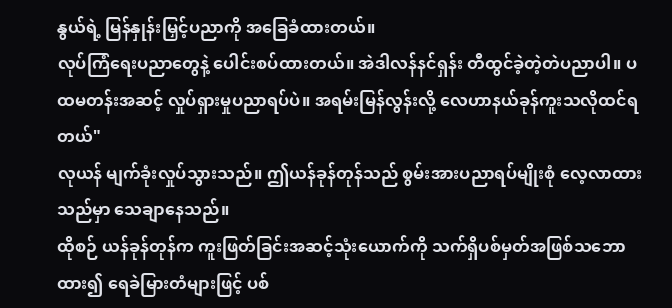နွယ်ရဲ့ မြန်နှုန်းမြှင့်ပညာကို အခြေခံထားတယ်။
လုပ်ကြံရေးပညာတွေနဲ့ ပေါင်းစပ်ထားတယ်။ အဲဒါလန်နင်ရှန်း တီထွင်ခဲ့တဲ့တဲပညာပါ။ ပထမတန်းအဆင့် လှုပ်ရှားမှုပညာရပ်ပဲ။ အရမ်းမြန်လွန်းလို့ လေဟာနယ်ခုန်ကူးသလိုထင်ရတယ်"
လုယန် မျက်ခုံးလှုပ်သွားသည်။ ဤယန်ခုန်တုန်သည် စွမ်းအားပညာရပ်မျိုးစုံ လေ့လာထားသည်မှာ သေချာနေသည်။
ထိုစဉ် ယန်ခုန်တုန်က ကူးဖြတ်ခြင်းအဆင့်သုံးယောက်ကို သက်ရှိပစ်မှတ်အဖြစ်သဘောထား၍ ရေခဲမြားတံများဖြင့် ပစ်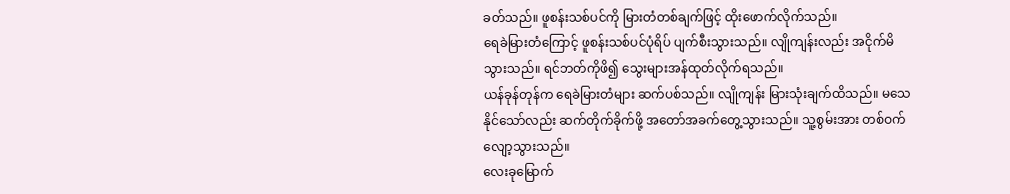ခတ်သည်။ ဖူစန်းသစ်ပင်ကို မြားတံတစ်ချက်ဖြင့် ထိုးဖောက်လိုက်သည်။
ရေခဲမြားတံကြောင့် ဖူစန်းသစ်ပင်ပုံရိပ် ပျက်စီးသွားသည်။ လျိုကျန်းလည်း အငိုက်မိသွားသည်။ ရင်ဘတ်ကိုဖိ၍ သွေးများအန်ထုတ်လိုက်ရသည်။
ယန်ခုန်တုန်က ရေခဲမြားတံများ ဆက်ပစ်သည်။ လျိုကျန်း မြားသုံးချက်ထိသည်။ မသေနိုင်သော်လည်း ဆက်တိုက်ခိုက်ဖို့ အတော်အခက်တွေ့သွားသည်။ သူ့စွမ်းအား တစ်ဝက်လျော့သွားသည်။
လေးခုမြောက်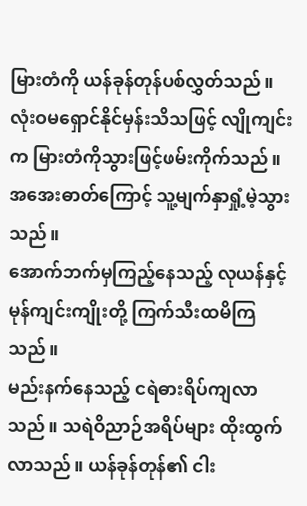မြားတံကို ယန်ခုန်တုန်ပစ်လွှတ်သည်။ လုံးဝမရှောင်နိုင်မှန်းသိသဖြင့် လျိုကျင်းက မြားတံကိုသွားဖြင့်ဖမ်းကိုက်သည်။ အအေးဓာတ်ကြောင့် သူ့မျက်နှာရှုံ့မဲ့သွားသည်။
အောက်ဘက်မှကြည့်နေသည့် လုယန်နှင့်မုန်ကျင်းကျိုးတို့ ကြက်သီးထမိကြသည်။
မည်းနက်နေသည့် ငရဲဓားရိပ်ကျလာသည်။ သရဲဝိညာဉ်အရိပ်များ ထိုးထွက်လာသည်။ ယန်ခုန်တုန်၏ ငါး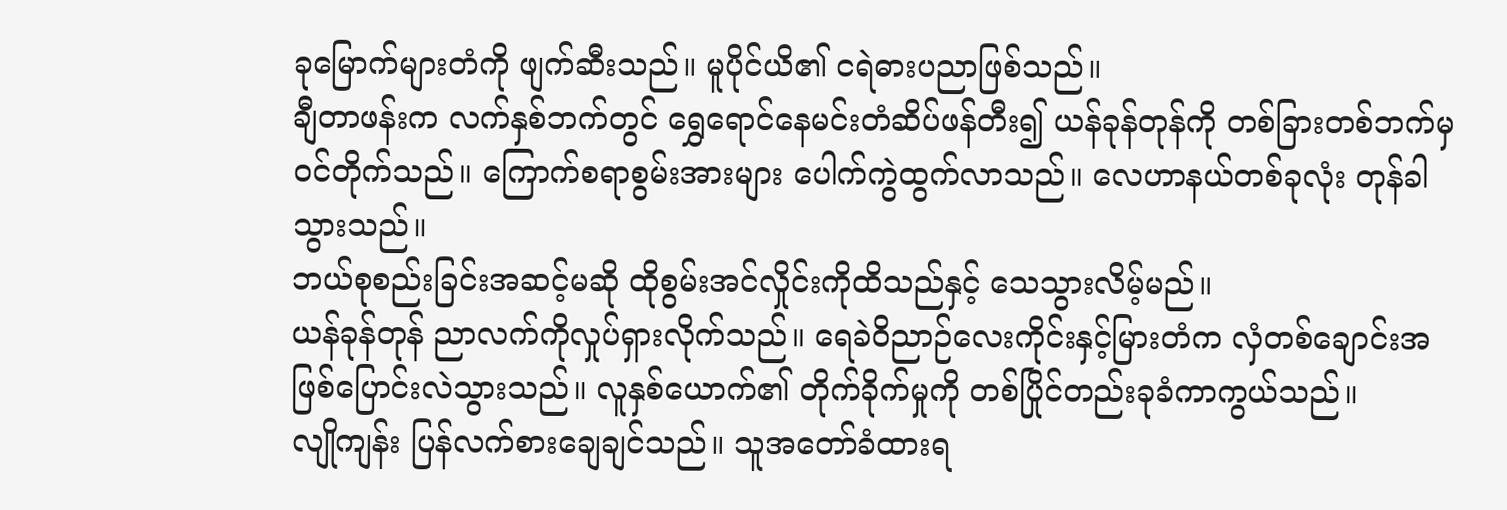ခုမြောက်များတံကို ဖျက်ဆီးသည်။ မူပိုင်ယိ၏ ငရဲဓားပညာဖြစ်သည်။
ချီတာဖန်းက လက်နှစ်ဘက်တွင် ရွှေရောင်နေမင်းတံဆိပ်ဖန်တီး၍ ယန်ခုန်တုန်ကို တစ်ခြားတစ်ဘက်မှ ဝင်တိုက်သည်။ ကြောက်စရာစွမ်းအားများ ပေါက်ကွဲထွက်လာသည်။ လေဟာနယ်တစ်ခုလုံး တုန်ခါသွားသည်။
ဘယ်စုစည်းခြင်းအဆင့်မဆို ထိုစွမ်းအင်လှိုင်းကိုထိသည်နှင့် သေသွားလိမ့်မည်။
ယန်ခုန်တုန် ညာလက်ကိုလှုပ်ရှားလိုက်သည်။ ရေခဲဝိညာဉ်လေးကိုင်းနှင့်မြားတံက လှံတစ်ချောင်းအဖြစ်ပြောင်းလဲသွားသည်။ လူနှစ်ယောက်၏ တိုက်ခိုက်မှုကို တစ်ပြိုင်တည်းခုခံကာကွယ်သည်။
လျိုကျန်း ပြန်လက်စားချေချင်သည်။ သူအတော်ခံထားရ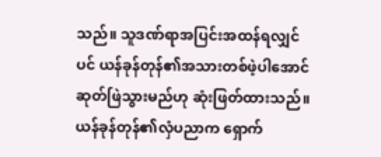သည်။ သူဒဏ်ရာအပြင်းအထန်ရလျှင်ပင် ယန်ခုန်တုန်၏အသားတစ်ဖဲ့ပါအောင် ဆုတ်ဖြဲသွားမည်ဟု ဆုံးဖြတ်ထားသည်။
ယန်ခုန်တုန်၏လှံပညာက ရှောက်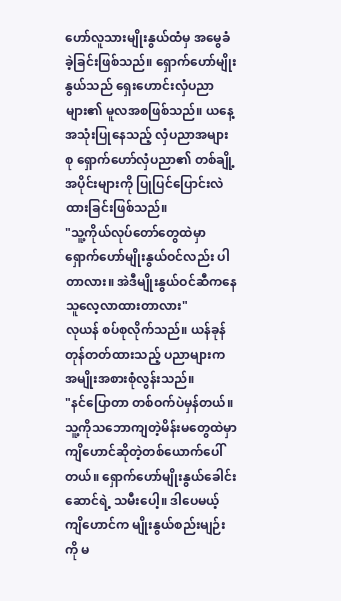ဟော်လူသားမျိုးနွယ်ထံမှ အမွေခံခဲ့ခြင်းဖြစ်သည်။ ရှောက်ဟော်မျိုးနွယ်သည် ရှေးဟောင်းလှံပညာများ၏ မူလအစဖြစ်သည်။ ယနေ့အသုံးပြုနေသည့် လှံပညာအများစု ရှောက်ဟော်လှံပညာ၏ တစ်ချို့အပိုင်းများကို ပြုပြင်ပြောင်းလဲထားခြင်းဖြစ်သည်။
"သူ့ကိုယ်လုပ်တော်တွေထဲမှာ ရှောက်ဟော်မျိုးနွယ်ဝင်လည်း ပါတာလား။ အဲဒီမျိုးနွယ်ဝင်ဆီကနေ သူလေ့လာထားတာလား"
လုယန် စပ်စုလိုက်သည်။ ယန်ခုန်တုန်တတ်ထားသည့် ပညာများက အမျိုးအစားစုံလွန်းသည်။
"နင်ပြောတာ တစ်ဝက်ပဲမှန်တယ်။ သူ့ကိုသဘောကျတဲ့မိန်းမတွေထဲမှာ ကျိဟောင်ဆိုတဲ့တစ်ယောက်ပေါ်တယ်။ ရှောက်ဟော်မျိုးနွယ်ခေါင်းဆောင်ရဲ့ သမီးပေါ့။ ဒါပေမယ့် ကျိဟောင်က မျိုးနွယ်စည်းမျဉ်းကို မ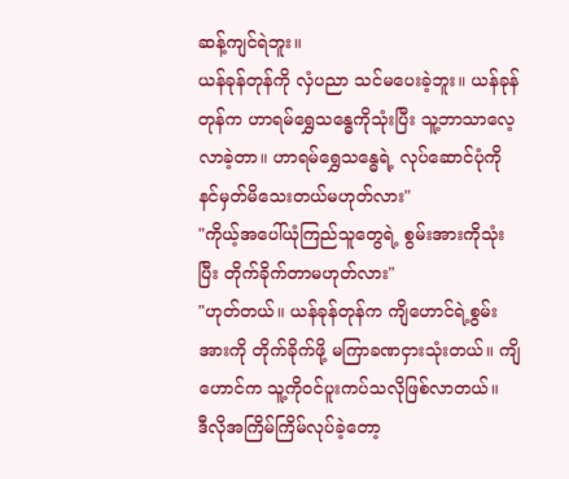ဆန့်ကျင်ရဲဘူး။
ယန်ခုန်တုန်ကို လှံပညာ သင်မပေးခဲ့ဘူး။ ယန်ခုန်တုန်က ဟာရမ်ရွှေသန္ဓေကိုသုံးပြီး သူ့ဘာသာလေ့လာခဲ့တာ။ ဟာရမ်ရွှေသန္ဓေရဲ့ လုပ်ဆောင်ပုံကို နင်မှတ်မိသေးတယ်မဟုတ်လား"
"ကိုယ့်အပေါ်ယုံကြည်သူတွေရဲ့ စွမ်းအားကိုသုံးပြီး တိုက်ခိုက်တာမဟုတ်လား"
"ဟုတ်တယ်။ ယန်ခုန်တုန်က ကျိဟောင်ရဲ့စွမ်းအားကို တိုက်ခိုက်ဖို့ မကြာခဏငှားသုံးတယ်။ ကျိဟောင်က သူ့ကိုဝင်ပူးကပ်သလိုဖြစ်လာတယ်။
ဒီလိုအကြိမ်ကြိမ်လုပ်ခဲ့တော့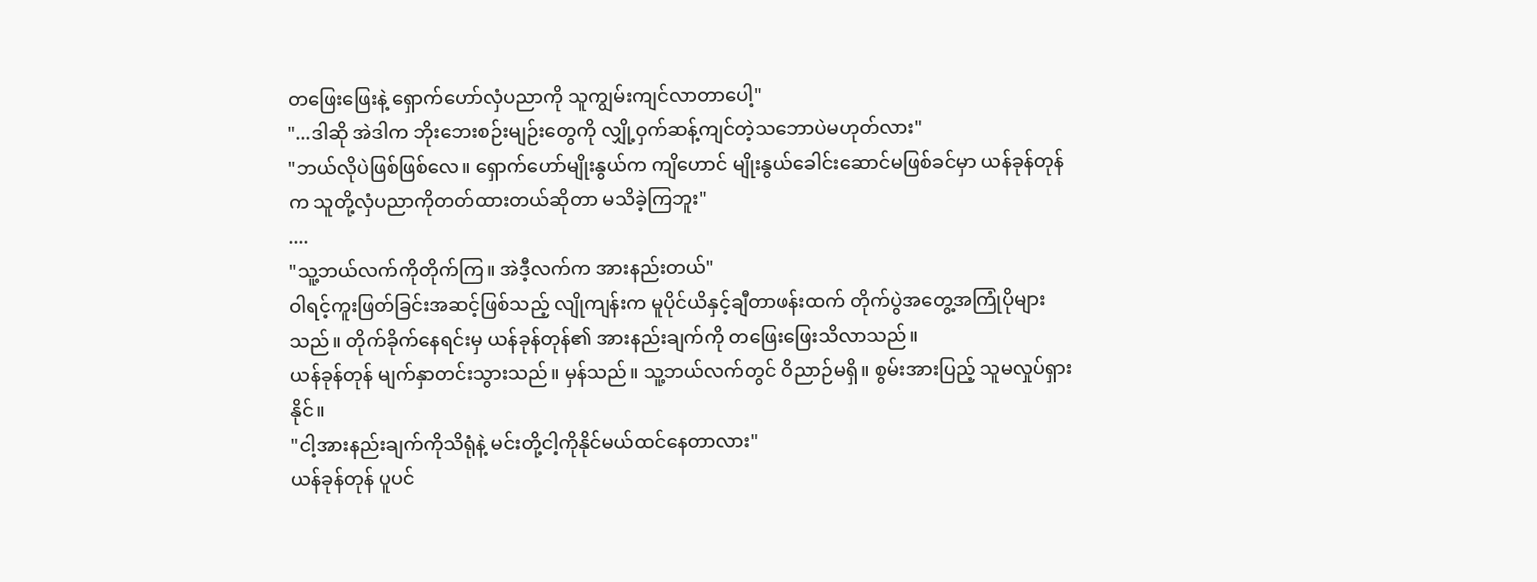တဖြေးဖြေးနဲ့ ရှောက်ဟော်လှံပညာကို သူကျွမ်းကျင်လာတာပေါ့"
"...ဒါဆို အဲဒါက ဘိုးဘေးစဉ်းမျဉ်းတွေကို လျှို့ဝှက်ဆန့်ကျင်တဲ့သဘောပဲမဟုတ်လား"
"ဘယ်လိုပဲဖြစ်ဖြစ်လေ။ ရှောက်ဟော်မျိုးနွယ်က ကျိဟောင် မျိုးနွယ်ခေါင်းဆောင်မဖြစ်ခင်မှာ ယန်ခုန်တုန်က သူတို့လှံပညာကိုတတ်ထားတယ်ဆိုတာ မသိခဲ့ကြဘူး"
....
"သူ့ဘယ်လက်ကိုတိုက်ကြ။ အဲဒီ့လက်က အားနည်းတယ်"
ဝါရင့်ကူးဖြတ်ခြင်းအဆင့်ဖြစ်သည့် လျိုကျန်းက မူပိုင်ယိနှင့်ချီတာဖန်းထက် တိုက်ပွဲအတွေ့အကြုံပိုများသည်။ တိုက်ခိုက်နေရင်းမှ ယန်ခုန်တုန်၏ အားနည်းချက်ကို တဖြေးဖြေးသိလာသည်။
ယန်ခုန်တုန် မျက်နှာတင်းသွားသည်။ မှန်သည်။ သူ့ဘယ်လက်တွင် ဝိညာဉ်မရှိ။ စွမ်းအားပြည့် သူမလှုပ်ရှားနိုင်။
"ငါ့အားနည်းချက်ကိုသိရုံနဲ့ မင်းတို့ငါ့ကိုနိုင်မယ်ထင်နေတာလား"
ယန်ခုန်တုန် ပူပင်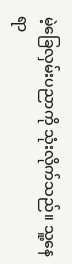မဲ့ခြေလှမ်းပညာကို သုံးလိုက်သည်။ သူ့နေရာ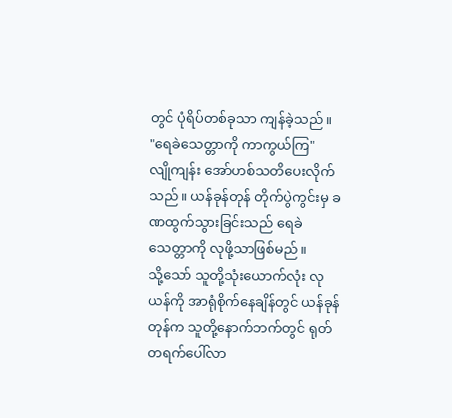တွင် ပုံရိပ်တစ်ခုသာ ကျန်ခဲ့သည်။
"ရေခဲသေတ္တာကို ကာကွယ်ကြ"
လျိုကျန်း အော်ဟစ်သတိပေးလိုက်သည်။ ယန်ခုန်တုန် တိုက်ပွဲကွင်းမှ ခဏထွက်သွားခြင်းသည် ရေခဲသေတ္တာကို လုဖို့သာဖြစ်မည်။
သို့သော် သူတို့သုံးယောက်လုံး လုယန်ကို အာရုံစိုက်နေချိန်တွင် ယန်ခုန်တုန်က သူတို့နောက်ဘက်တွင် ရုတ်တရက်ပေါ်လာ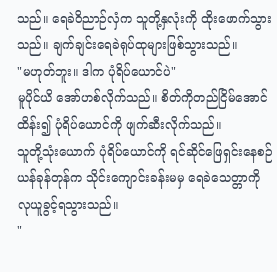သည်။ ရေခဲဝိညာဉ်လှံက သူတို့နှလုံးကို ထိုးဖောက်သွားသည်။ ချက်ချင်းရေခဲရုပ်ထုများဖြစ်သွားသည်။
"မဟုတ်ဘူး။ ဒါက ပုံရိပ်ယောင်ပဲ"
မူပိုင်ယိ အော်ဟစ်လိုက်သည်။ စိတ်ကိုတည်ငြိမ်အောင်ထိန်း၍ ပုံရိပ်ယောင်ကို ဖျက်ဆီးလိုက်သည်။
သူတို့သုံးယောက် ပုံရိပ်ယောင်ကို ရင်ဆိုင်ဖြေရှင်းနေစဉ် ယန်ခုန်တုန်က သိုင်းကျောင်းခန်းမမှ ရေခဲသေတ္တာကို လုယူခွင့်ရသွားသည်။
"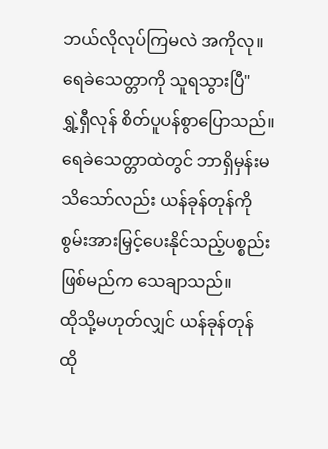ဘယ်လိုလုပ်ကြမလဲ အကိုလု။ ရေခဲသေတ္တာကို သူရသွားပြီ"
ရွှဲ့ရှီလုန် စိတ်ပူပန်စွာပြောသည်။ ရေခဲသေတ္တာထဲတွင် ဘာရှိမှန်းမသိသော်လည်း ယန်ခုန်တုန်ကို စွမ်းအားမြှင့်ပေးနိုင်သည့်ပစ္စည်းဖြစ်မည်က သေချာသည်။
ထိုသို့မဟုတ်လျှင် ယန်ခုန်တုန် ထို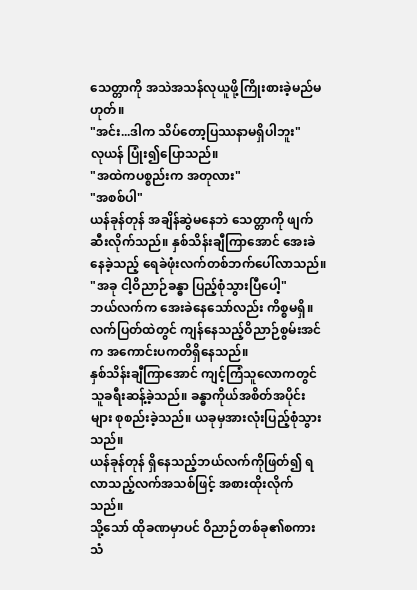သေတ္တာကို အသဲအသန်လုယူဖို့ကြိုးစားခဲ့မည်မဟုတ်။
"အင်း...ဒါက သိပ်တော့ပြဿနာမရှိပါဘူး"
လုယန် ပြုံး၍ပြောသည်။
"အထဲကပစ္စည်းက အတုလား"
"အစစ်ပါ"
ယန်ခုန်တုန် အချိန်ဆွဲမနေဘဲ သေတ္တာကို ဖျက်ဆီးလိုက်သည်။ နှစ်သိန်းချီကြာအောင် အေးခဲနေခဲ့သည့် ရေခဲဖုံးလက်တစ်ဘက်ပေါ်လာသည်။
"အခု ငါ့ဝိညာဉ်ခန္ဓာ ပြည့်စုံသွားပြီပေါ့"
ဘယ်လက်က အေးခဲနေသော်လည်း ကိစ္စမရှိ။ လက်ပြတ်ထဲတွင် ကျန်နေသည့်ဝိညာဉ်စွမ်းအင်က အကောင်းပကတိရှိနေသည်။
နှစ်သိန်းချီကြာအောင် ကျင့်ကြံသူလောကတွင် သူခရီးဆန့်ခဲ့သည်။ ခန္ဓာကိုယ်အစိတ်အပိုင်းများ စုစည်းခဲ့သည်။ ယခုမှအားလုံးပြည့်စုံသွားသည်။
ယန်ခုန်တုန် ရှိနေသည့်ဘယ်လက်ကိုဖြတ်၍ ရလာသည့်လက်အသစ်ဖြင့် အစားထိုးလိုက်သည်။
သို့သော် ထိုခဏမှာပင် ဝိညာဉ်တစ်ခု၏စကားသံ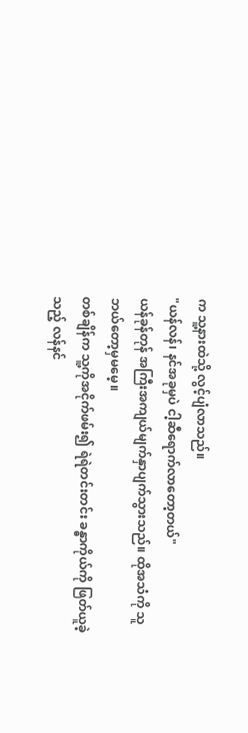က သူ့နားထဲသို့ လွင့်ပျံလာသည်။
"ယန်လန်၊ နင်အခုမှပဲ ငါ့ဆီရောက်လာတော့တယ်"
ယန်ခုန်တုန် အကြီးအကျယ်မျက်နှာပျက်သွားသည်။ ထိုအသံကို သူဘယ်တော့မှမမေ့။
တစ်ချိန်က သူ့ကိုအငိုက်ဖမ်း၍ ရဲရဲတင်းတင်း ခန္ဓာကိုယ်ကို ဖြတ်ယူခဲ့သည့် လန်နင်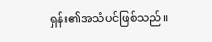ရှန်း၏အသံပင်ဖြစ်သည်။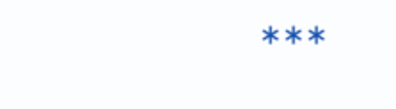***